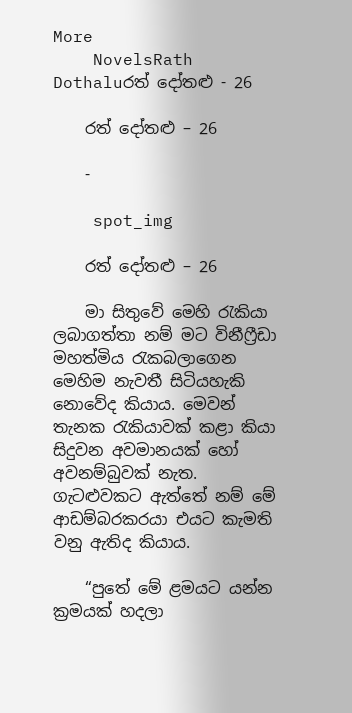More
    NovelsRath Dothaluරත් දෝතළු - 26

    රත් දෝතළු – 26

    -

    spot_img

    රත් දෝතළු – 26

    මා සිතුවේ මෙහි රැකියා ලබාගත්තා නම් මට විනීෆ්‍රීඩා මහත්මිය රැකබලාගෙන මෙහිම නැවතී සිටියහැකි නොවේද කියාය. මෙවන් තැනක රැකියාවක් කළා කියා සිදුවන අවමානයක් හෝ අවනම්බුවක් නැත. ගැටළුවකට ඇත්තේ නම් මේ ආඩම්බරකරයා එයට කැමති වනු ඇතිද කියාය.

    “පුතේ මේ ළමයට යන්න ක්‍රමයක් හදලා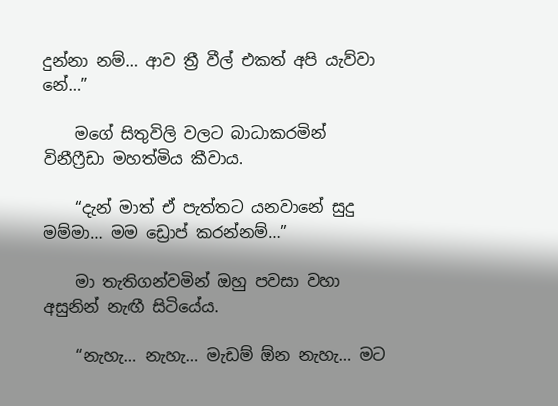දුන්නා නම්… ආව ත්‍රී වීල් එකත් අපි යැව්වා නේ…”

    මගේ සිතුවිලි වලට බාධාකරමින් විනීෆ්‍රීඩා මහත්මිය කීවාය.

    “දැන් මාත් ඒ පැත්තට යනවානේ සුදු මම්මා… මම ඩ්‍රොප් කරන්නම්…”

    මා තැතිගන්වමින් ඔහු පවසා වහා අසුනින් නැඟී සිටියේය.

    “නැහැ… නැහැ… මැඩම් ඕන නැහැ… මට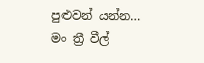පුළුවන් යන්න… මං ත්‍රී වීල්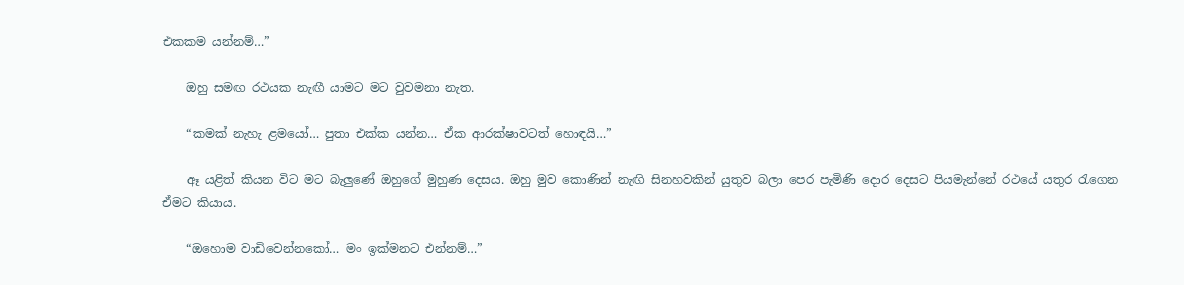එකකම යන්නම්…”

    ඔහු සමඟ රථයක නැඟී යාමට මට වුවමනා නැත.

    “කමක් නැහැ ළමයෝ… පුතා එක්ක යන්න… ඒක ආරක්ෂාවටත් හොඳයි…”

    ඈ යළිත් කියන විට මට බැලුණේ ඔහුගේ මුහුණ දෙසය. ඔහු මුව කොණින් නැඟි සිනහවකින් යුතුව බලා පෙර පැමිණි දොර දෙසට පියමැන්නේ රථයේ යතුර රැගෙන ඒමට කියාය.

    “ඔහොම වාඩිවෙන්නකෝ… මං ඉක්මනට එන්නම්…”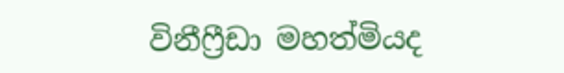විනීෆ්‍රීඩා මහත්මියද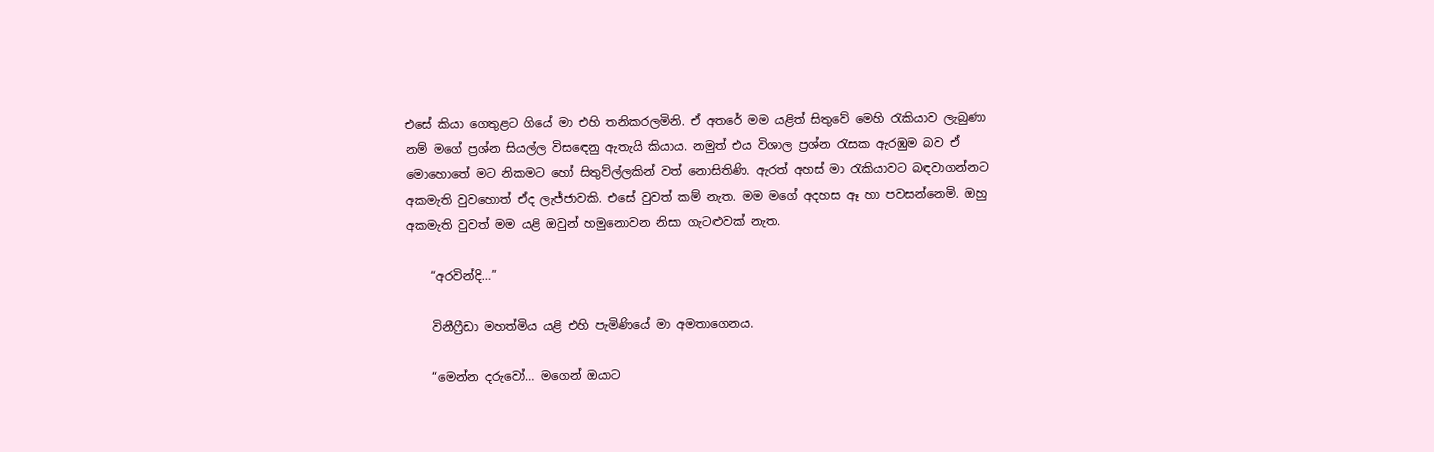එසේ කියා ගෙතුළට ගියේ මා එහි තනිකරලමිනි. ඒ අතරේ මම යළිත් සිතුවේ මෙහි රැකියාව ලැබුණා නම් මගේ ප්‍රශ්න සියල්ල විසඳෙනු ඇතැයි කියාය. නමුත් එය විශාල ප්‍රශ්න රැසක ඇරඹුම බව ඒ මොහොතේ මට නිකමට හෝ සිතුව්ල්ලකින් වත් නොසිතිණි. ඇරත් අහස් මා රැකියාවට බඳවාගන්නට අකමැති වුවහොත් ඒද ලැජ්ජාවකි. එසේ වුවත් කම් නැත. මම මගේ අදහස ඈ හා පවසන්නෙමි. ඔහු අකමැති වුවත් මම යළි ඔවුන් හමුනොවන නිසා ගැටළුවක් නැත.

    “අරවින්දි…”

    විනීෆ්‍රීඩා මහත්මිය යළි එහි පැමිණියේ මා අමතාගෙනය.

    “මෙන්න දරුවෝ… මගෙන් ඔයාට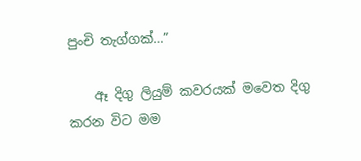පුංචි තැග්ගක්…”

    ඈ දිගු ලියුම් කවරයක් මවෙත දිගු කරන විට මම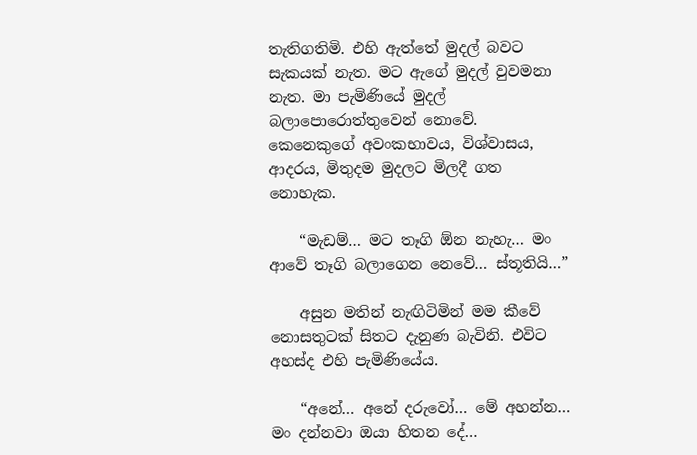තැතිගතිමි. එහි ඇත්තේ මුදල් බවට සැකයක් නැත. මට ඇගේ මුදල් වුවමනා නැත. මා පැමිණියේ මුදල් බලාපොරොත්තුවෙන් නොවේ. කෙනෙකුගේ අවංකභාවය, විශ්වාසය, ආදරය, මිතුදම මුදලට මිලදී ගත නොහැක.

    “මැඩම්… මට තෑගි ඕන නැහැ… මං ආවේ තෑගි බලාගෙන නෙවේ… ස්තූතියි…”

    අසුන මතින් නැඟිටිමින් මම කීවේ නොසතුටක් සිතට දැනුණ බැවිනි. එවිට අහස්ද එහි පැමිණියේය.

    “අනේ… අනේ දරුවෝ… මේ අහන්න… මං දන්නවා ඔයා හිතන දේ…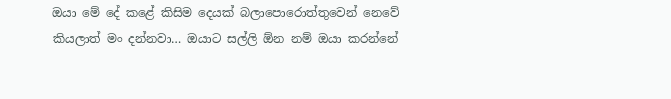ඔයා මේ දේ කළේ කිසිම දෙයක් බලාපොරොත්තුවෙන් නෙවේ කියලාත් මං දන්නවා… ඔයාට සල්ලි ඕන නම් ඔයා කරන්නේ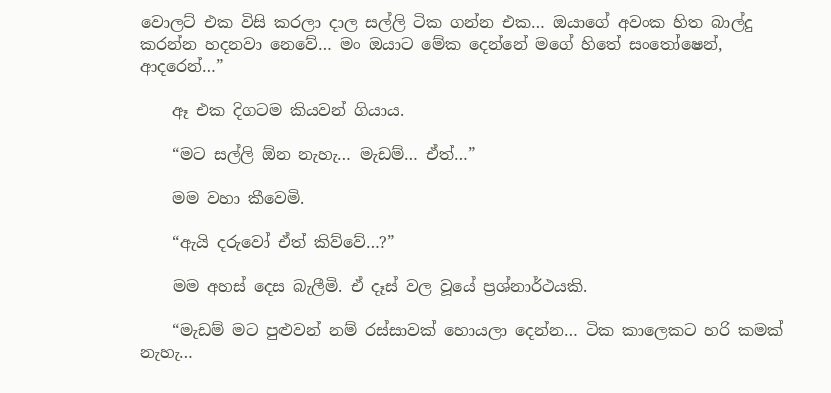වොලට් එක විසි කරලා දාල සල්ලි ටික ගන්න එක… ඔයාගේ අවංක හිත බාල්දු කරන්න හදනවා නෙවේ… මං ඔයාට මේක දෙන්නේ මගේ හිතේ සංතෝෂෙන්, ආදරෙන්…”

    ඈ එක දිගටම කියවන් ගියාය.

    “මට සල්ලි ඕන නැහැ… මැඩම්… ඒත්…”

    මම වහා කීවෙමි.

    “ඇයි දරුවෝ ඒත් කිව්වේ…?”

    මම අහස් දෙස බැලීමි. ඒ දෑස් වල වූයේ ප්‍රශ්නාර්ථයකි.

    “මැඩම් මට පුළුවන් නම් රස්සාවක් හොයලා දෙන්න… ටික කාලෙකට හරි කමක් නැහැ…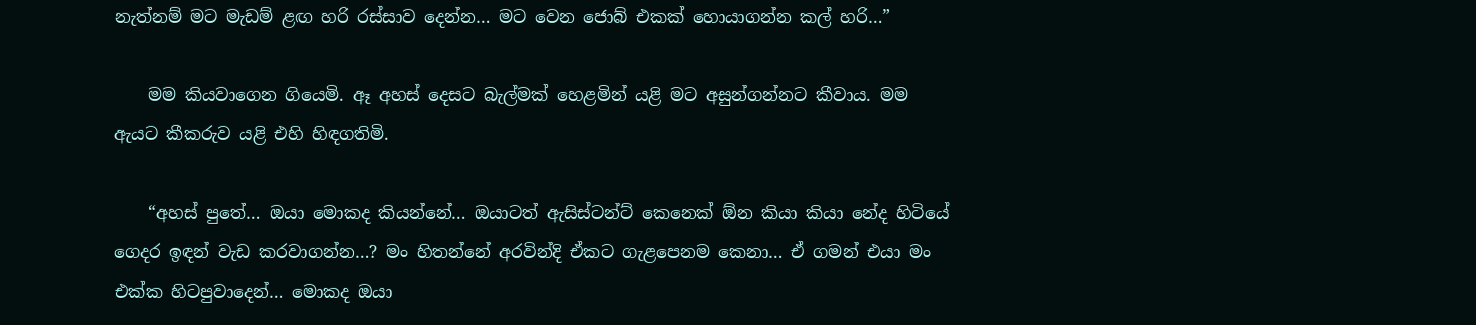නැත්නම් මට මැඩම් ළඟ හරි රස්සාව දෙන්න… මට වෙන ජොබ් එකක් හොයාගන්න කල් හරි…”

    මම කියවාගෙන ගියෙමි. ඈ අහස් දෙසට බැල්මක් හෙළමින් යළි මට අසුන්ගන්නට කීවාය. මම ඇයට කීකරුව යළි එහි හිඳගතිමි.

    “අහස් පුතේ… ඔයා මොකද කියන්නේ… ඔයාටත් ඇසිස්ටන්ට් කෙනෙක් ඕන කියා කියා නේද හිටියේ ගෙදර ඉඳන් වැඩ කරවාගන්න…? මං හිතන්නේ අරවින්දි ඒකට ගැළපෙනම කෙනා… ඒ ගමන් එයා මං එක්ක හිටපුවාදෙන්… මොකද ඔයා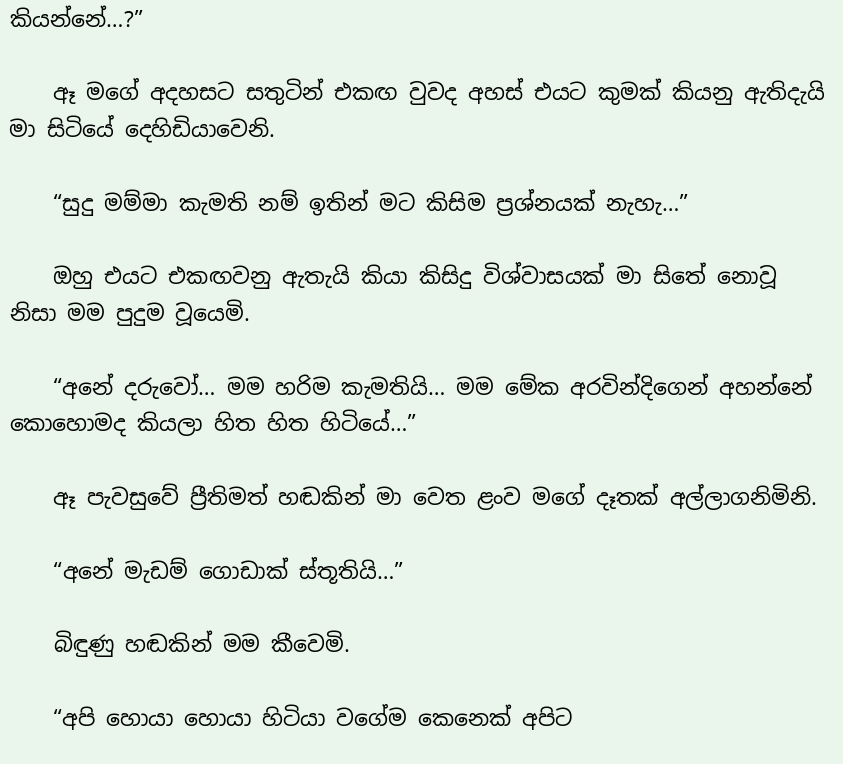කියන්නේ…?”

    ඈ මගේ අදහසට සතුටින් එකඟ වුවද අහස් එයට කුමක් කියනු ඇතිදැයි මා සිටියේ දෙහිඩියාවෙනි.

    “සුදු මම්මා කැමති නම් ඉතින් මට කිසිම ප්‍රශ්නයක් නැහැ…”

    ඔහු එයට එකඟවනු ඇතැයි කියා කිසිදු විශ්වාසයක් මා සිතේ නොවූ නිසා මම පුදුම වූයෙමි.

    “අනේ දරුවෝ… මම හරිම කැමතියි… මම මේක අරවින්දිගෙන් අහන්නේ කොහොමද කියලා හිත හිත හිටියේ…”

    ඈ පැවසුවේ ප්‍රීතිමත් හඬකින් මා වෙත ළංව මගේ දෑතක් අල්ලාගනිමිනි.

    “අනේ මැඩම් ගොඩාක් ස්තූතියි…”

    බිඳුණු හඬකින් මම කීවෙමි.

    “අපි හොයා හොයා හිටියා වගේම කෙනෙක් අපිට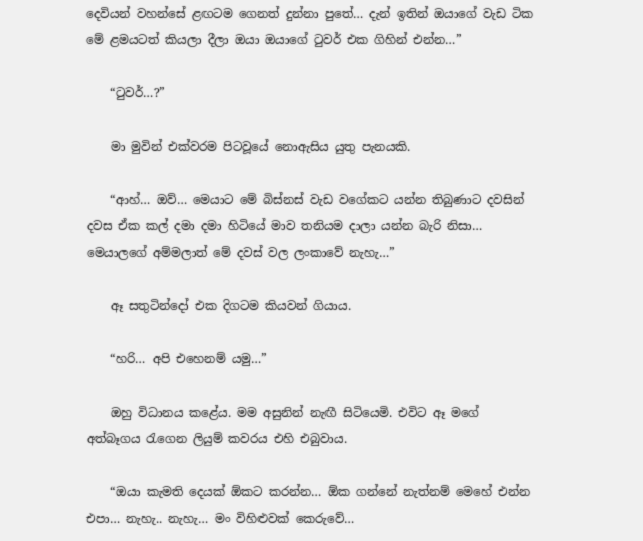දෙවියන් වහන්සේ ළඟටම ගෙනත් දුන්නා පුතේ… දැන් ඉතින් ඔයාගේ වැඩ ටික මේ ළමයටත් කියලා දීලා ඔයා ඔයාගේ ටුවර් එක ගිහින් එන්න…”

    “ටුවර්…?”

    මා මුවින් එක්වරම පිටවූයේ නොඇසිය යුතු පැනයකි.

    “ආහ්… ඔව්… මෙයාට මේ බිස්නස් වැඩ වගේකට යන්න තිබුණාට දවසින් දවස ඒක කල් දමා දමා හිටියේ මාව තනියම දාලා යන්න බැරි නිසා… මෙයාලගේ අම්මලාත් මේ දවස් වල ලංකාවේ නැහැ…”

    ඈ සතුටින්දෝ එක දිගටම කියවන් ගියාය.

    “හරි… අපි එහෙනම් යමු…”

    ඔහු විධානය කළේය. මම අසුනින් නැඟී සිටියෙමි. එවිට ඈ මගේ අත්බෑගය රැගෙන ලියුම් කවරය එහි එබුවාය.

    “ඔයා කැමති දෙයක් ඕකට කරන්න… ඕක ගන්නේ නැත්නම් මෙහේ එන්න එපා… නැහැ.. නැහැ… මං විහිළුවක් කෙරුවේ…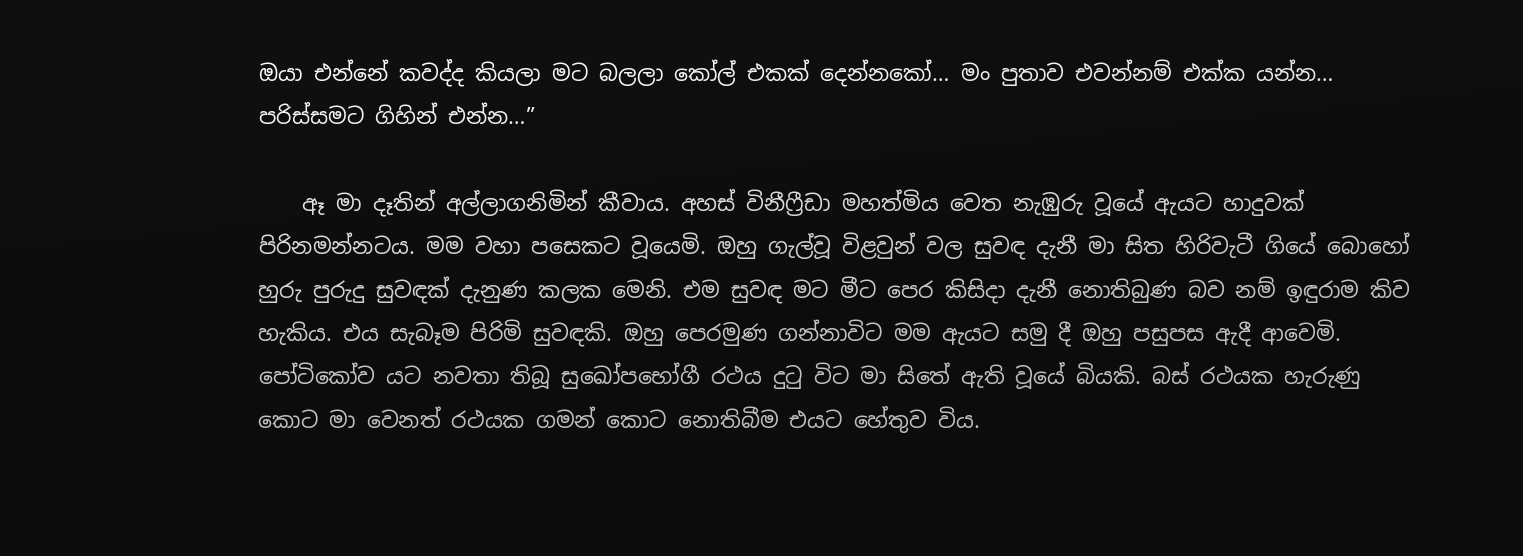ඔයා එන්නේ කවද්ද කියලා මට බලලා කෝල් එකක් දෙන්නකෝ… මං පුතාව එවන්නම් එක්ක යන්න… පරිස්සමට ගිහින් එන්න…”

    ඈ මා දෑතින් අල්ලාගනිමින් කීවාය. අහස් විනීෆ්‍රීඩා මහත්මිය වෙත නැඹුරු වූයේ ඇයට හාදුවක් පිරිනමන්නටය. මම වහා පසෙකට වූයෙමි. ඔහු ගැල්වූ විළවුන් වල සුවඳ දැනී මා සිත හිරිවැටී ගියේ බොහෝ හුරු පුරුදු සුවඳක් දැනුණ කලක මෙනි. එම සුවඳ මට මීට පෙර කිසිදා දැනී නොතිබුණ බව නම් ඉඳුරාම කිව හැකිය. එය සැබෑම පිරිමි සුවඳකි. ඔහු පෙරමුණ ගන්නාවිට මම ඇයට සමු දී ඔහු පසුපස ඇදී ආවෙමි. පෝටිකෝව යට නවතා තිබූ සුඛෝපභෝගී රථය දුටු විට මා සිතේ ඇති වූයේ බියකි. බස් රථයක හැරුණු කොට මා වෙනත් රථයක ගමන් කොට නොතිබීම එයට හේතුව විය.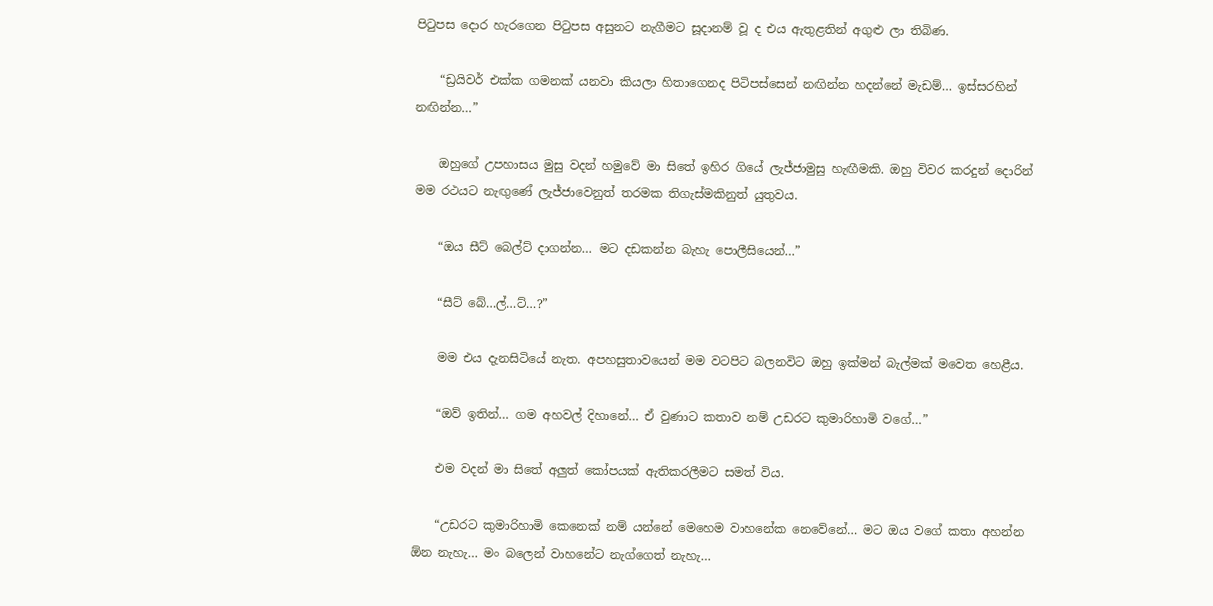පිටුපස දොර හැරගෙන පිටුපස අසුනට නැගීමට සූදානම් වූ ද එය ඇතුළතින් අගුළු ලා තිබිණ.

    “ඩ්‍රයිවර් එක්ක ගමනක් යනවා කියලා හිතාගෙනද පිටිපස්සෙන් නඟින්න හදන්නේ මැඩම්… ඉස්සරහින් නඟින්න…”

    ඔහුගේ උපහාසය මුසු වදන් හමුවේ මා සිතේ ඉහිර ගියේ ලැජ්ජාමුසු හැඟීමකි. ඔහු විවර කරදුන් දොරින් මම රථයට නැඟුණේ ලැජ්ජාවෙනුත් තරමක තිගැස්මකිනුත් යුතුවය.

    “ඔය සීට් බෙල්ට් දාගන්න… මට දඩකන්න බැහැ පොලීසියෙන්…”

    “සීට් බේ…ල්…ට්…?”

    මම එය දැනසිටියේ නැත. අපහසුතාවයෙන් මම වටපිට බලනවිට ඔහු ඉක්මන් බැල්මක් මවෙත හෙළීය.

    “ඔව් ඉතින්… ගම අහවල් දිහානේ… ඒ වුණාට කතාව නම් උඩරට කුමාරිහාමි වගේ…”

    එම වදන් මා සිතේ අලුත් කෝපයක් ඇතිකරලීමට සමත් විය.

    “උඩරට කුමාරිහාමි කෙනෙක් නම් යන්නේ මෙහෙම වාහනේක නෙවේනේ… මට ඔය වගේ කතා අහන්න ඕන නැහැ… මං බලෙන් වාහනේට නැග්ගෙත් නැහැ…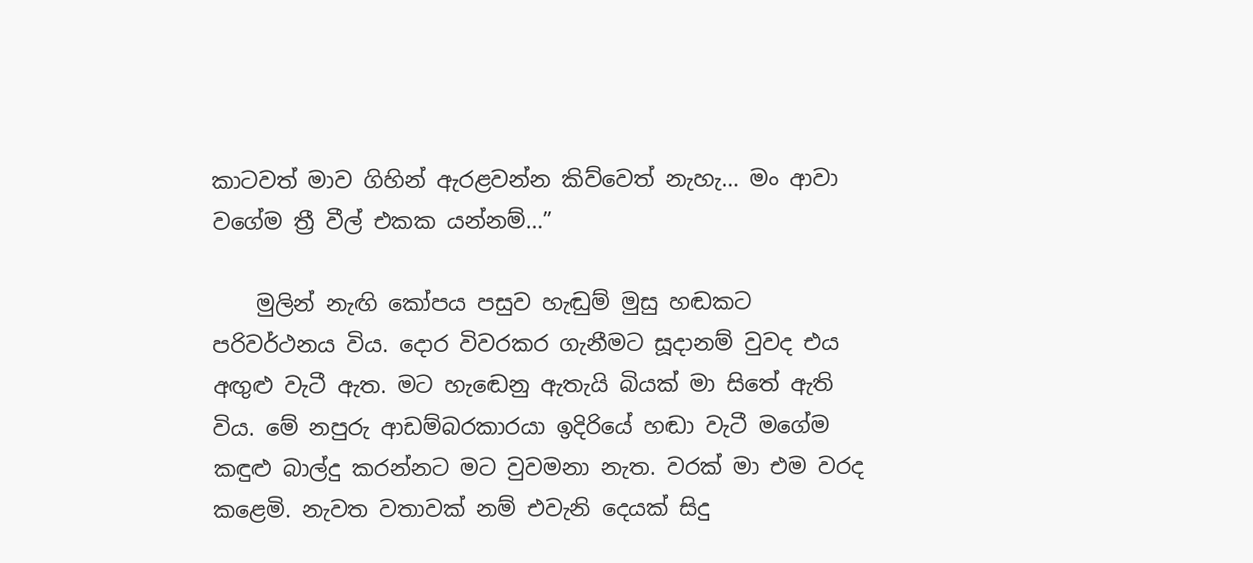කාටවත් මාව ගිහින් ඇරළවන්න කිව්වෙත් නැහැ… මං ආවා වගේම ත්‍රී වීල් එකක යන්නම්…”

    මුලින් නැඟි කෝපය පසුව හැඬුම් මුසු හඬකට පරිවර්ථනය විය. දොර විවරකර ගැනීමට සූදානම් වුවද එය අඟුළු වැටී ඇත. මට හැඬෙනු ඇතැයි බියක් මා සිතේ ඇති විය. මේ නපුරු ආඩම්බරකාරයා ඉදිරියේ හඬා වැටී මගේම කඳුළු බාල්දු කරන්නට මට වුවමනා නැත. වරක් මා එම වරද කළෙමි. නැවත වතාවක් නම් එවැනි දෙයක් සිදු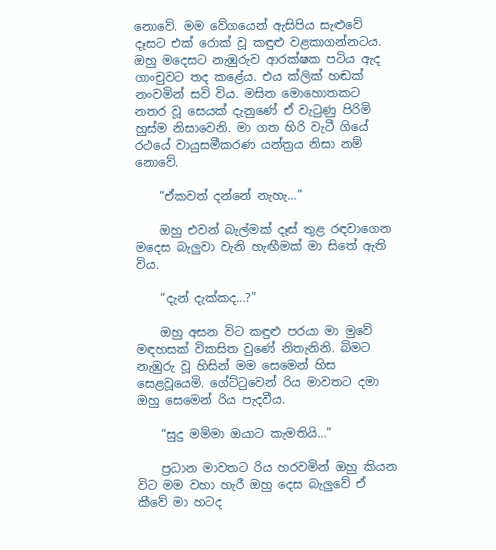නොවේ. මම වේගයෙන් ඇසිපිය සැළුවේ දෑසට එක් රොක් වූ කඳුළු වළකාගන්නටය. ඔහු මදෙසට නැඹුරුව ආරක්ෂක පටිය ඇද ගාංචුවට තද කළේය. එය ක්ලික් හඬක් නංවමින් සවි විය. මසිත මොහොතකට නතර වූ සෙයක් දැනුණේ ඒ වැටුණු පිරිමි හුස්ම නිසාවෙනි. මා ගත හිරි වැටී ගියේ රථයේ වායුසමීකරණ යන්ත්‍රය නිසා නම් නොවේ.

    “ඒකවත් දන්නේ නැහැ…”

    ඔහු එවන් බැල්මක් දෑස් තුළ රඳවාගෙන මදෙස බැලුවා වැනි හැඟීමක් මා සිතේ ඇති විය.

    “දැන් දැක්කද…?”

    ඔහු අසන විට කඳුළු පරයා මා මුවේ මඳහසක් විකසිත වුණේ නිතැනිනි. බිමට නැඹුරු වූ හිසින් මම සෙමෙන් හිස සෙළවූයෙමි. ගේට්ටුවෙන් රිය මාවතට දමා ඔහු සෙමෙන් රිය පැදවීය.

    “සුදු මම්මා ඔයාට කැමතියි…”

    ප්‍රධාන මාවතට රිය හරවමින් ඔහු කියන විට මම වහා හැරී ඔහු දෙස බැලුවේ ඒ කීවේ මා හටද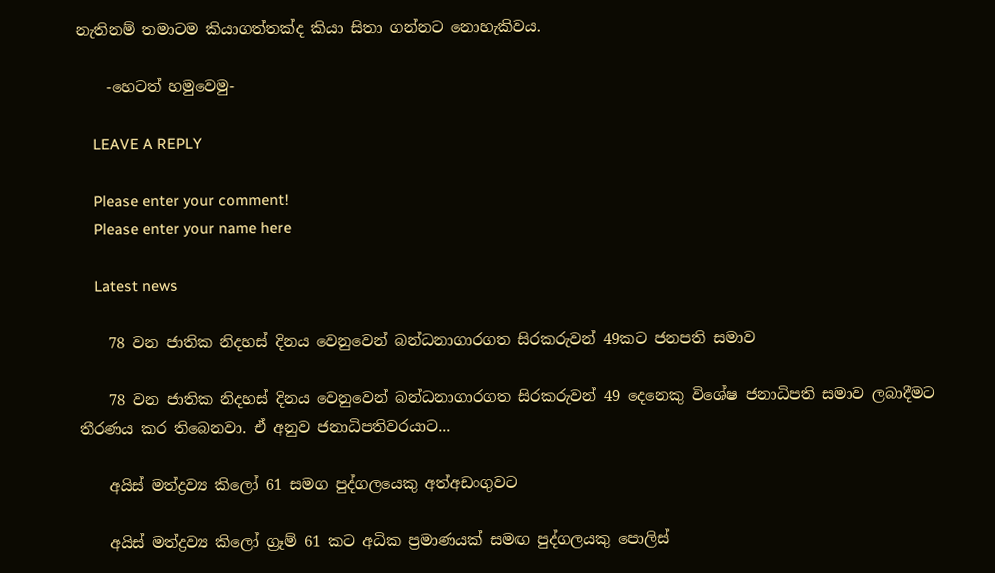නැතිනම් තමාටම කියාගත්තක්ද කියා සිතා ගන්නට නොහැකිවය.

    -හෙටත් හමුවෙමු-

    LEAVE A REPLY

    Please enter your comment!
    Please enter your name here

    Latest news

    78 වන ජාතික නිදහස් දිනය වෙනුවෙන් බන්ධනාගාරගත සිරකරුවන් 49කට ජනපති සමාව

    78 වන ජාතික නිදහස් දිනය වෙනුවෙන් බන්ධනාගාරගත සිරකරුවන් 49 දෙනෙකු විශේෂ ජනාධිපති සමාව ලබාදීමට තීරණය කර තිබෙනවා. ඒ අනුව ජනාධිපතිවරයාට...

    අයිස් මත්ද්‍රව්‍ය කිලෝ 61 සමග පුද්ගලයෙකු අත්අඩංගුවට

    අයිස් මත්ද්‍රව්‍ය කිලෝ ග්‍රෑම් 61 කට අධික ප්‍රමාණයක් සමඟ පුද්ගලයකු පොලිස්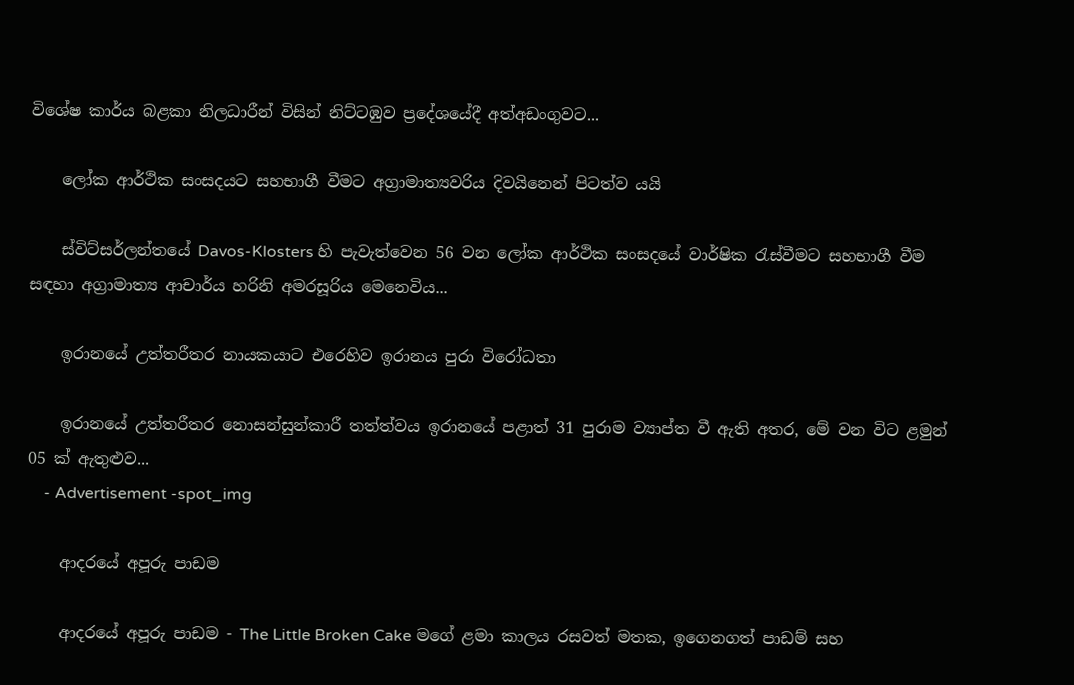විශේෂ කාර්ය බළකා නිලධාරීන් විසින් නිට්ටඹුව ප්‍රදේශයේදී අත්අඩංගුවට...

    ලෝක ආර්ථික සංසදයට සහභාගී වීමට අග්‍රාමාත්‍යවරිය දිවයිනෙන් පිටත්ව යයි

    ස්විට්සර්ලන්තයේ Davos-Klosters හි පැවැත්වෙන 56 වන ලෝක ආර්ථික සංසදයේ වාර්ෂික රැස්වීමට සහභාගී වීම සඳහා අග්‍රාමාත්‍ය ආචාර්ය හරිනි අමරසූරිය මෙනෙවිය...

    ඉරානයේ උත්තරීතර නායකයාට එරෙහිව ඉරානය පුරා විරෝධතා

    ඉරානයේ උත්තරීතර නොසන්සුන්කාරී තත්ත්වය ඉරානයේ පළාත් 31 පුරාම ව්‍යාප්ත වී ඇති අතර, මේ වන විට ළමුන් 05 ක් ඇතුළුව...
    - Advertisement -spot_img

    ආදරයේ අපූරු පාඩම

    ආදරයේ අපූරු පාඩම - The Little Broken Cake මගේ ළමා කාලය රසවත් මතක, ඉගෙනගත් පාඩම් සහ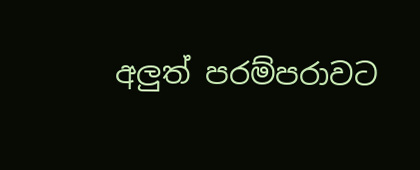අලුත් පරම්පරාවට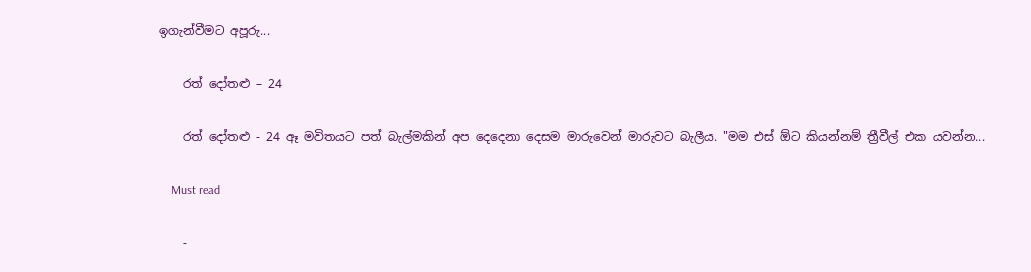ඉගැන්වීමට අපූරු...

    රත් දෝතළු – 24

    රත් දෝතළු - 24 ඈ මවිතයට පත් බැල්මකින් අප දෙදෙනා දෙසම මාරුවෙන් මාරුවට බැලීය. "මම එස් ඕට කියන්නම් ත්‍රීවීල් එක යවන්න...

    Must read

    -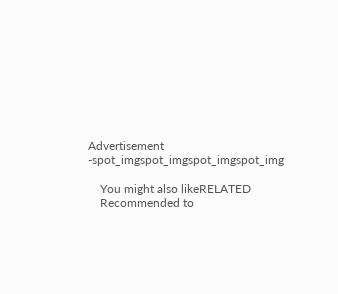Advertisement -spot_imgspot_imgspot_imgspot_img

    You might also likeRELATED
    Recommended to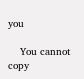you

    You cannot copy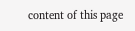content of this page